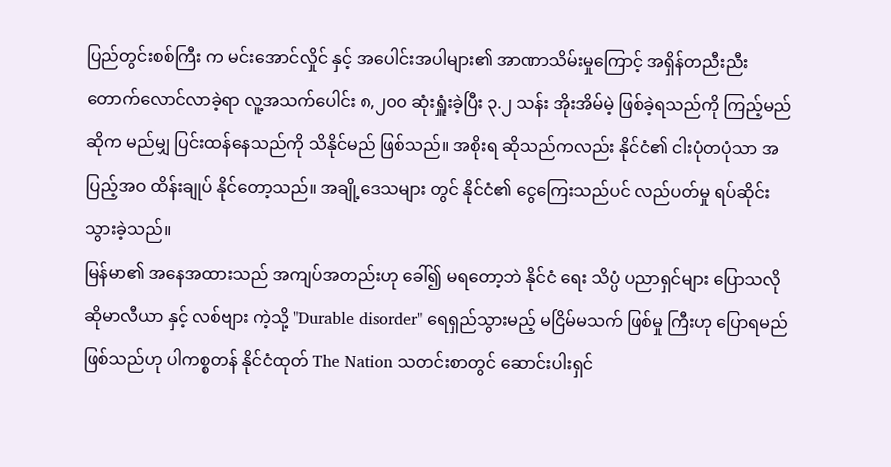ပြည်တွင်းစစ်ကြီး က မင်းအောင်လှိုင် နှင့် အပေါင်းအပါများ၏ အာဏာသိမ်းမှုကြောင့် အရှိန်တညီးညီး တောက်လောင်လာခဲ့ရာ လူ့အသက်ပေါင်း ၈,၂၀၀ ဆုံးရှူံးခဲ့ပြီး ၃.၂ သန်း အိုးအိမ်မဲ့ ဖြစ်ခဲ့ရသည်ကို ကြည့်မည် ဆိုက မည်မျှ ပြင်းထန်နေသည်ကို သိနိုင်မည် ဖြစ်သည်။ အစိုးရ ဆိုသည်ကလည်း နိုင်ငံ၏ ငါးပုံတပုံသာ အပြည့်အဝ ထိန်းချုပ် နိုင်တော့သည်။ အချို့ဒေသများ တွင် နိုင်ငံ၏ ငွေကြေးသည်ပင် လည်ပတ်မှု ရပ်ဆိုင်းသွားခဲ့သည်။
မြန်မာ၏ အနေအထားသည် အကျပ်အတည်းဟု ခေါ်၍ မရတော့ဘဲ နိုင်ငံ ရေး သိပ္ပံ ပညာရှင်များ ပြောသလို ဆိုမာလီယာ နှင့် လစ်ဗျား ကဲ့သို့ "Durable disorder" ရေရှည်သွားမည့် မငြိမ်မသက် ဖြစ်မှု ကြီးဟု ပြောရမည် ဖြစ်သည်ဟု ပါကစ္စတန် နိုင်ငံထုတ် The Nation သတင်းစာတွင် ဆောင်းပါးရှင်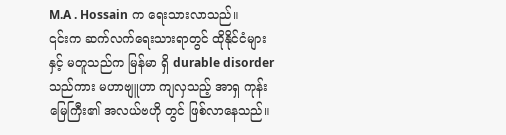M.A . Hossain က ရေးသားလာသည်။
၎င်းက ဆက်လက်ရေးသားရာတွင် ထိုနိုင်ငံများ နှင့် မတူသည်က မြန်မာ ရှိ durable disorder သည်ကား မဟာဗျူဟာ ကျလှသည့် အာရှ ကုန်းမြေကြီး၏ အလယ်ဗဟို တွင် ဖြစ်လာနေသည်။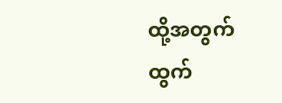ထို့အတွက် ထွက်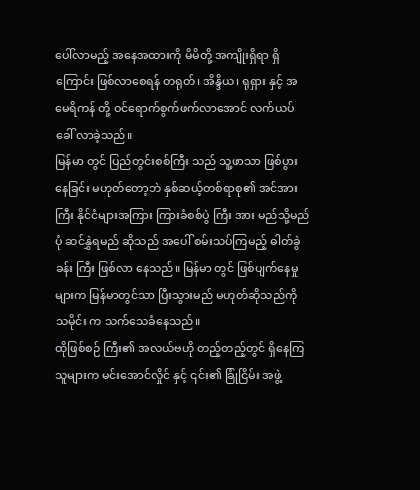ပေါ်လာမည့် အနေအထားကို မိမိတို့ အကျိုးရှိရာ ရှိကြောင်း ဖြစ်လာစေရန် တရုတ်၊ အိန္ဒိယ၊ ရုရှား နှင့် အမေရိကန် တို့ ဝင်ရောက်စွက်ဖက်လာအောင် လက်ယပ် ခေါ် လာခဲ့သည်။
မြန်မာ တွင် ပြည်တွင်းစစ်ကြီး သည် သူ့ဖာသာ ဖြစ်ပွားနေခြင်း မဟုတ်တော့ဘဲ နှစ်ဆယ့်တစ်ရာစု၏ အင်အားကြီး နိုင်ငံများအကြား ကြားခံစစ်ပွဲ ကြီး အား မည်သို့မည်ပုံ ဆင်နွှဲရမည် ဆိုသည် အပေါ် စမ်းသပ်ကြမည့် ဓါတ်ခွဲခန်း ကြီး ဖြစ်လာ နေသည်။ မြန်မာ တွင် ဖြစ်ပျက်နေမှု များက မြန်မာတွင်သာ ပြီးသွားမည် မဟုတ်ဆိုသည်ကို သမိုင်း က သက်သေခံနေသည်။
ထိုဖြစ်စဉ် ကြီး၏ အလယ်ဗဟို တည့်တည့်တွင် ရှိနေကြသူများက မင်းအောင်လှိုင် နှင့် ၎င်း၏ ခြုံငြိမ်း အဖွဲ့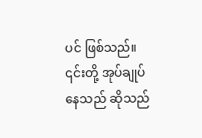ပင် ဖြစ်သည်။ ၎င်းတို့ အုပ်ချုပ်နေသည် ဆိုသည်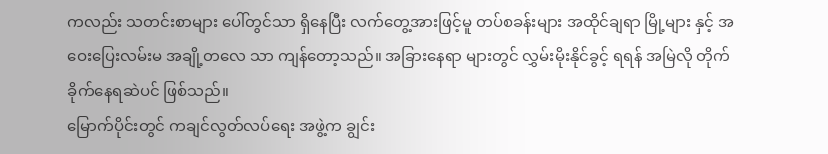ကလည်း သတင်းစာများ ပေါ်တွင်သာ ရှိနေပြီး လက်တွေ့အားဖြင့်မူ တပ်စခန်းများ အထိုင်ချရာ မြို့များ နှင့် အဝေးပြေးလမ်းမ အချို့တလေ သာ ကျန်တော့သည်။ အခြားနေရာ များတွင် လွှမ်းမိုးနိုင်ခွင့် ရရန် အမြဲလို တိုက်ခိုက်နေရဆဲပင် ဖြစ်သည်။
မြောက်ပိုင်းတွင် ကချင်လွတ်လပ်ရေး အဖွဲ့က ချွင်း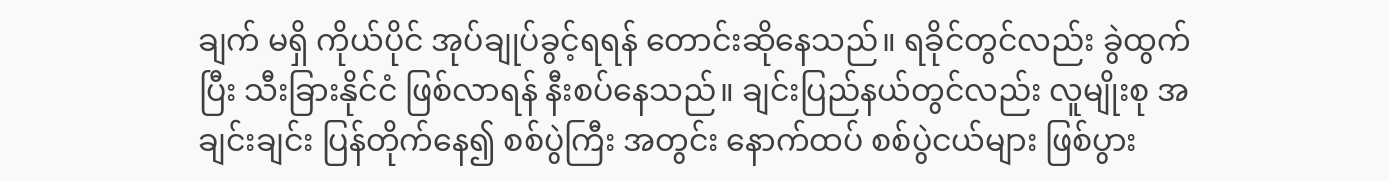ချက် မရှိ ကိုယ်ပိုင် အုပ်ချုပ်ခွင့်ရရန် တောင်းဆိုနေသည်။ ရခိုင်တွင်လည်း ခွဲထွက်ပြီး သီးခြားနိုင်ငံ ဖြစ်လာရန် နီးစပ်နေသည်။ ချင်းပြည်နယ်တွင်လည်း လူမျိုးစု အချင်းချင်း ပြန်တိုက်နေ၍ စစ်ပွဲကြီး အတွင်း နောက်ထပ် စစ်ပွဲငယ်များ ဖြစ်ပွား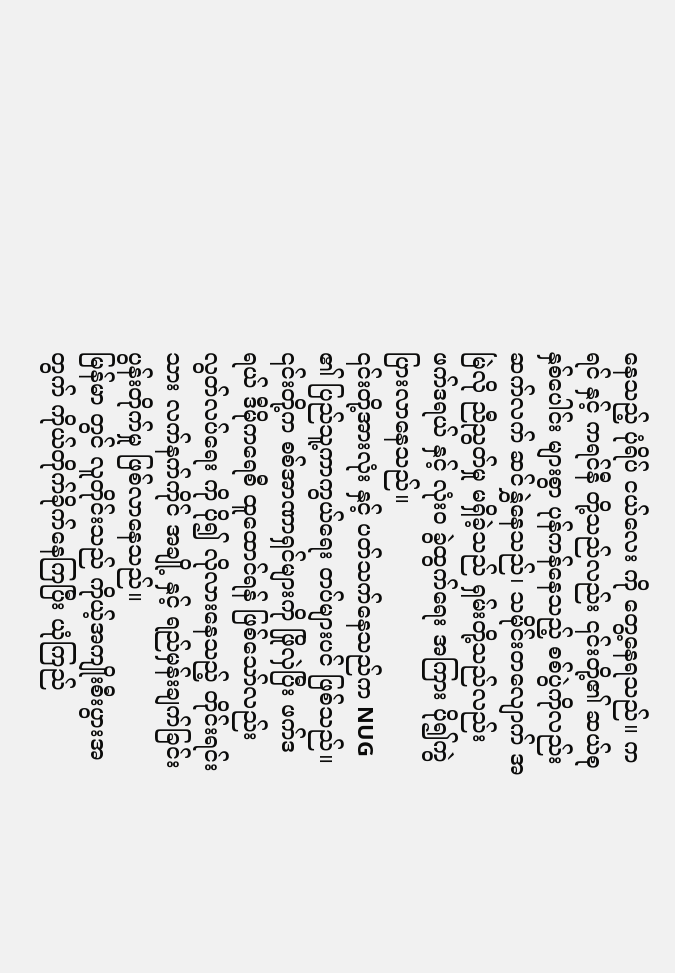နေသည့် ပုံရိပ် ငယ်လေး ကို တွေ့နေရသည်။ ကရင် နှင့် ကရင်နီ တို့သည်လည်း ၎င်းတို့၏ ဆယ်စုနှစ်ပေါင်း များစွာ ပုန်ကန်နေသည့် စစ်ပွဲကိုလည်း ဆက်လက် ဆင်နွှဲနေသည်၊ သမိုင်းတလျောက် အမြဲလို ညီညွတ်မှု မရှိခဲ့သည် ရှမ်းတို့သည်လည်း ဖက်ဒရယ် နှင့် လုံးဝ ခွဲထွက်ရေး အကြား ပို၍ကွဲပြားလာနေသည်။
၎င်းတို့အားလုံး နှင့် ပတ်သက်နေသည်က NUG ၏ ပြည်သူ့ကာကွယ်ရေး တပ်များပင် ဖြစ်သည်။ ၎င်းတို့က စစ်အာဏာရှင်များကို ဖြိုလှဲပြီး ဖက်ဒရယ် ဒီမိုကရေစီ ထူထောင်ရန် ဖြစ်သော်လည်း လွတ်လပ်ရေး ကို ပို၍ လိုလားနေသည့် တိုင်းရင်းသား လက်နက်ကိုင် အချို့ နှင့် ရည်မှန်းချက်ခြင်း ပွန်းတိုက်မှု ဖြစ်လာနေသည်။
မြန်မာ တွင် လူတိုင်းသည် ကိုယ့်အကျိုးစီးပွားအတွက် ကိုယ်တိုက်ခိုက်နေကြပြီး ယုံကြည်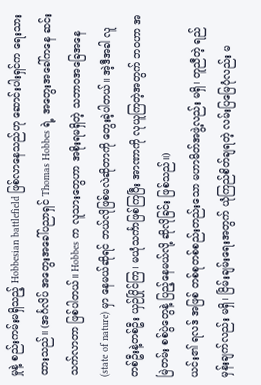မှုနဲ့ စည်းကမ်းမရှိသည့် Hobbesian battlefield ဖြစ်လာနေသည်ဟု ဆောင်းပါးရှင်က ရေးသားထားသည်။ (အင်္ဂလိပ် အတွေးအခေါ်ပညာရှင် Thomas Hobbes ရဲ့ အတွေးအခေါ်ကနေ ဆင်းသက်လာတာ ဖြစ်ပါတယ်။ Hobbes က လူသားတွေဟာ အစိုးရမရှိတဲ့ သဘာဝအခြေအနေ (state of nature) မှာ နေမယ်ဆိုရင် ဘယ်လိုဖြစ်မလဲဆိုတာကို တွေးခဲ့ပါတယ်။ အဲ့ဒီအခါ လူတစ်ဦးနဲ့တစ်ဦး ယှဉ်ပြိုင်ကြ၊ မယုံသင်္ကာဖြစ်ကြပြီး အာဏာကို လုယူကြတဲ့အတွက် ဘဝဟာ အမြဲတမ်း စစ်ပွဲတွေနဲ့ ပြည့်နေမယ်လို့ ဆိုလိုခြင်း ဖြစ်သည်။)
ယင်း၏ ရလဒ် အဖြစ် တစ်စုတစ်စည်းတည်းသော မဟာမိတ်အဖွဲ့လည်း မရှိ၊ တူညီတဲ့ ရည်မှန်းချက်လည်း မရှိ၊ ငြိမ်းချမ်းရေးအတွက် ယုံကြည်စိတ်ချရတဲ့ လမ်းပြမြေပုံလည်း မ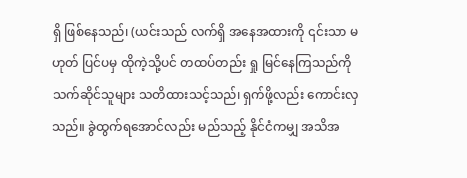ရှိ ဖြစ်နေသည်၊ (ယင်းသည် လက်ရှိ အနေအထားကို ၎င်းသာ မဟုတ် ပြင်ပမှ ထိုကဲ့သို့ပင် တထပ်တည်း ရှု မြင်နေကြသည်ကို သက်ဆိုင်သူများ သတိထားသင့်သည်၊ ရှက်ဖို့လည်း ကောင်းလှသည်။ ခွဲထွက်ရအောင်လည်း မည်သည့် နိုင်ငံကမျှ အသိအ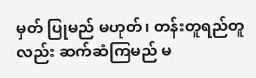မှတ် ပြုမည် မဟုတ်၊ တန်းတူရည်တူလည်း ဆက်ဆံကြမည် မ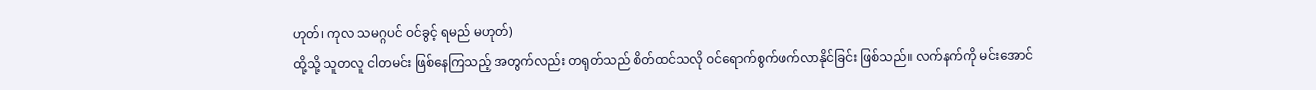ဟုတ်၊ ကုလ သမဂ္ဂပင် ဝင်ခွင့် ရမည် မဟုတ်)
ထို့သို့ သူတလူ ငါတမင်း ဖြစ်နေကြသည့် အတွက်လည်း တရုတ်သည် စိတ်ထင်သလို ဝင်ရောက်စွက်ဖက်လာနိုင်ခြင်း ဖြစ်သည်။ လက်နက်ကို မင်းအောင်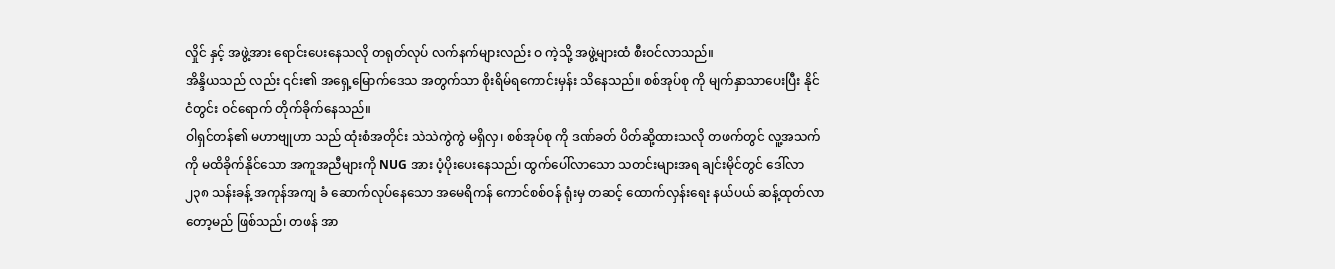လှိုင် နှင့် အဖွဲ့အား ရောင်းပေးနေသလို တရုတ်လုပ် လက်နက်များလည်း ဝ ကဲ့သို့ အဖွဲ့များထံ စီးဝင်လာသည်။
အိန္ဒိယသည် လည်း ၎င်း၏ အရှေ့မြောက်ဒေသ အတွက်သာ စိုးရိမ်ရကောင်းမှန်း သိနေသည်။ စစ်အုပ်စု ကို မျက်နှာသာပေးပြီး နိုင်ငံတွင်း ဝင်ရောက် တိုက်ခိုက်နေသည်။
ဝါရှင်တန်၏ မဟာဗျုဟာ သည် ထုံးစံအတိုင်း သဲသဲကွဲကွဲ မရှိလှ၊ စစ်အုပ်စု ကို ဒဏ်ခတ် ပိတ်ဆို့ထားသလို တဖက်တွင် လူ့အသက် ကို မထိခိုက်နိုင်သော အကူအညီများကို NUG အား ပံ့ပိုးပေးနေသည်၊ ထွက်ပေါ်လာသော သတင်းများအရ ချင်းမိုင်တွင် ဒေါ်လာ ၂၃၈ သန်းခန့် အကုန်အကျ ခံ ဆောက်လုပ်နေသော အမေရိကန် ကောင်စစ်ဝန် ရုံးမှ တဆင့် ထောက်လှန်းရေး နယ်ပယ် ဆန့်ထုတ်လာတော့မည် ဖြစ်သည်၊ တဖန် အာ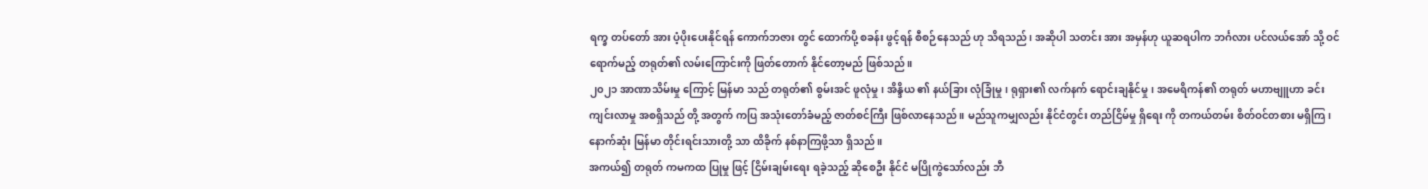ရက္ခ တပ်တော် အား ပံ့ပိုးပေးနိုင်ရန် ကောက်ဘဇား တွင် ထောက်ပို့ စခန်း ဖွင့်ရန် စီစဉ်နေသည် ဟု သိရသည်၊ အဆိုပါ သတင်း အား အမှန်ဟု ယူဆရပါက ဘင်္ဂလား ပင်လယ်အော် သို့ ဝင်ရောက်မည့် တရုတ်၏ လမ်းကြောင်းကို ဖြတ်တောက် နိုင်တော့မည် ဖြစ်သည်။
၂၀၂၁ အာဏာသိမ်းမှု ကြောင့် မြန်မာ သည် တရုတ်၏ စွမ်းအင် ဖူလုံမှု၊ အိန္ဒိယ ၏ နယ်ခြား လုံခြုံမှု၊ ရုရှား၏ လက်နက် ရောင်းချနိုင်မှု၊ အမေရိကန်၏ တရုတ် မဟာဗျူဟာ ခင်းကျင်းလာမှု အစရှိသည် တို့ အတွက် ကပြ အသုံးတော်ခံမည့် ဇာတ်စင်ကြီး ဖြစ်လာနေသည်။ မည်သူကမျှလည်း နိုင်ငံတွင်း တည်ငြိမ်မှု ရှိရေး ကို တကယ်တမ်း စိတ်ဝင်တစား မရှိကြ၊ နောက်ဆုံး မြန်မာ တိုင်းရင်းသားတို့ သာ ထိခိုက် နစ်နာကြဖို့သာ ရှိသည်။
အကယ်၍ တရုတ် ကမကထ ပြုမှု ဖြင့် ငြိမ်းချမ်းရေး ရခဲ့သည့် ဆိုစေဦး နိုင်ငံ မပြိုကွဲသော်လည်း ဘီ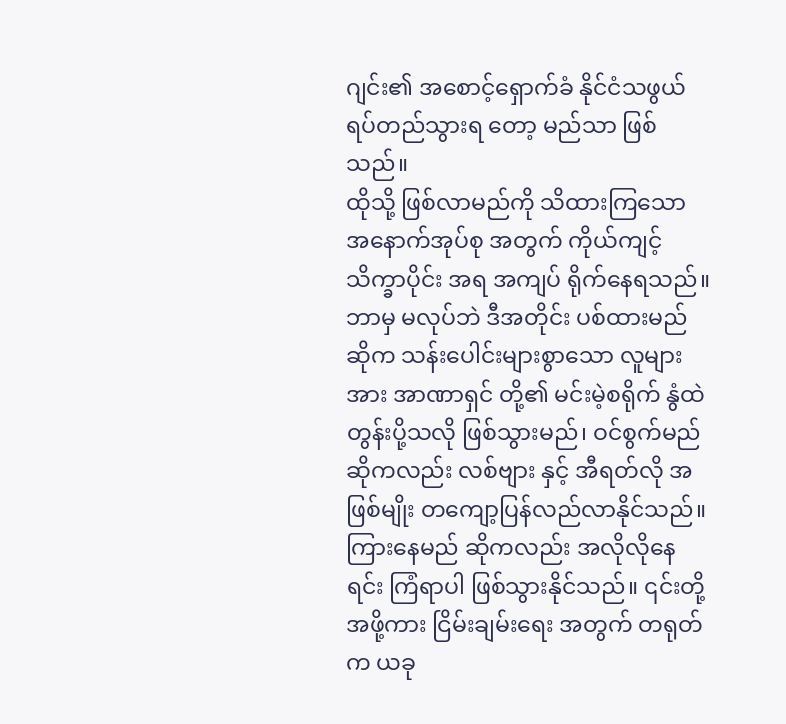ဂျင်း၏ အစောင့်ရှောက်ခံ နိုင်ငံသဖွယ် ရပ်တည်သွားရ တော့ မည်သာ ဖြစ်သည်။
ထိုသို့ ဖြစ်လာမည်ကို သိထားကြသော အနောက်အုပ်စု အတွက် ကိုယ်ကျင့်သိက္ခာပိုင်း အရ အကျပ် ရိုက်နေရသည်။ ဘာမှ မလုပ်ဘဲ ဒီအတိုင်း ပစ်ထားမည် ဆိုက သန်းပေါင်းများစွာသော လူများအား အာဏာရှင် တို့၏ မင်းမဲ့စရိုက် နွံထဲ တွန်းပို့သလို ဖြစ်သွားမည်၊ ဝင်စွက်မည် ဆိုကလည်း လစ်ဗျား နှင့် အီရတ်လို အဖြစ်မျိုး တကျော့ပြန်လည်လာနိုင်သည်။ ကြားနေမည် ဆိုကလည်း အလိုလိုနေရင်း ကြံရာပါ ဖြစ်သွားနိုင်သည်။ ၎င်းတို့အဖို့ကား ငြိမ်းချမ်းရေး အတွက် တရုတ်က ယခု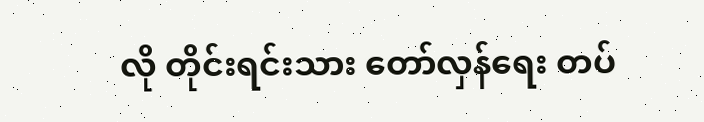လို တိုင်းရင်းသား တော်လှန်ရေး တပ်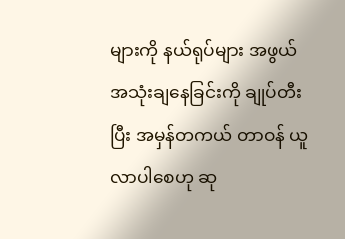များကို နယ်ရုပ်များ အဖွယ် အသုံးချနေခြင်းကို ချုပ်တီးပြီး အမှန်တကယ် တာဝန် ယူလာပါစေဟု ဆု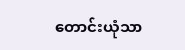တောင်းယုံသာ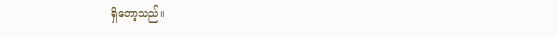ရှိတော့သည်။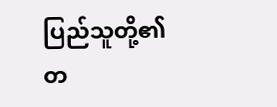ပြည်သူတို့၏ တ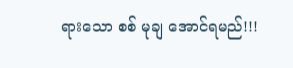ရားသော စစ် မုချ အောင်ရမည်!!!